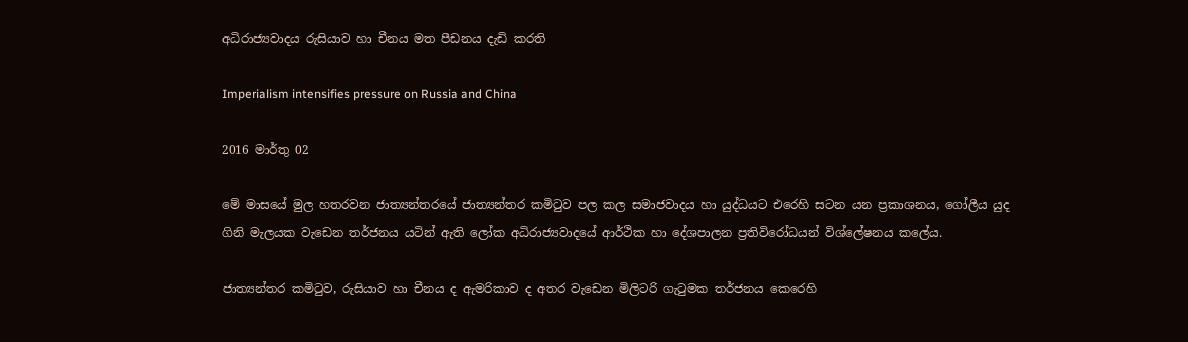අධිරාජ්‍යවාදය රුසියාව හා චීනය මත පීඩනය දැඩි කරති

Imperialism intensifies pressure on Russia and China

2016 මාර්තු 02

මේ මාසයේ මුල හතරවන ජාත්‍යන්තරයේ ජාත්‍යන්තර කමිටුව පල කල සමාජවාදය හා යුද්ධයට එරෙහි සටන යන ප්‍රකාශනය, ගෝලීය යුද ගිනි මැලයක වැඩෙන තර්ජනය යටින් ඇති ලෝක අධිරාජ්‍යවාදයේ ආර්ථික හා දේශපාලන ප්‍රතිවිරෝධයන් විශ්ලේෂනය කලේය.

ජාත්‍යන්තර කමිටුව, රුසියාව හා චීනය ද ඇමරිකාව ද අතර වැඩෙන මිලිටරි ගැටුමක තර්ජනය කෙරෙහි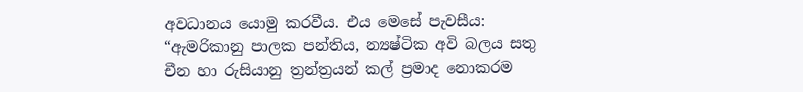අවධානය යොමු කරවීය. එය මෙසේ පැවසීය: “ඇමරිකානු පාලක පන්තිය, න්‍යෂ්ටික අවි බලය සතු චීන හා රුසියානු ත්‍රන්ත්‍රයන් කල් ප්‍රමාද නොකරම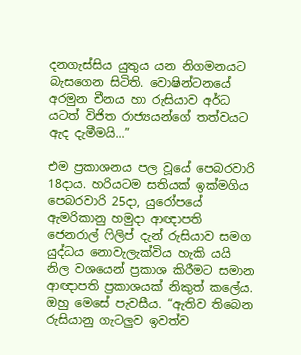දනගැස්සිය යුතුය යන නිගමනයට බැසගෙන සිටිති. වොෂින්ටනයේ අරමුන චීනය හා රුසියාව අර්ධ යටත් විජිත රාජ්‍යයන්ගේ තත්වයට ඇද දැමීමයි...”

එම ප්‍රකාශනය පල වූයේ පෙබරවාරි 18දාය. හරියටම සතියක් ඉක්මගිය පෙබරවාරි 25දා, යුරෝපයේ ඇමරිකානු හමුදා ආඥාපති ජෙනරාල් ෆිලිප් දැන් රුසියාව සමග යුද්ධය නොවැලැක්විය හැකි යයි නිල වශයෙන් ප්‍රකාශ කිරීමට සමාන ආඥාපති ප්‍රකාශයක් නිකුත් කලේය. ඔහු මෙසේ පැවසීය. “ඇතිව තිබෙන රුසියානු ගැටලුව ඉවත්ව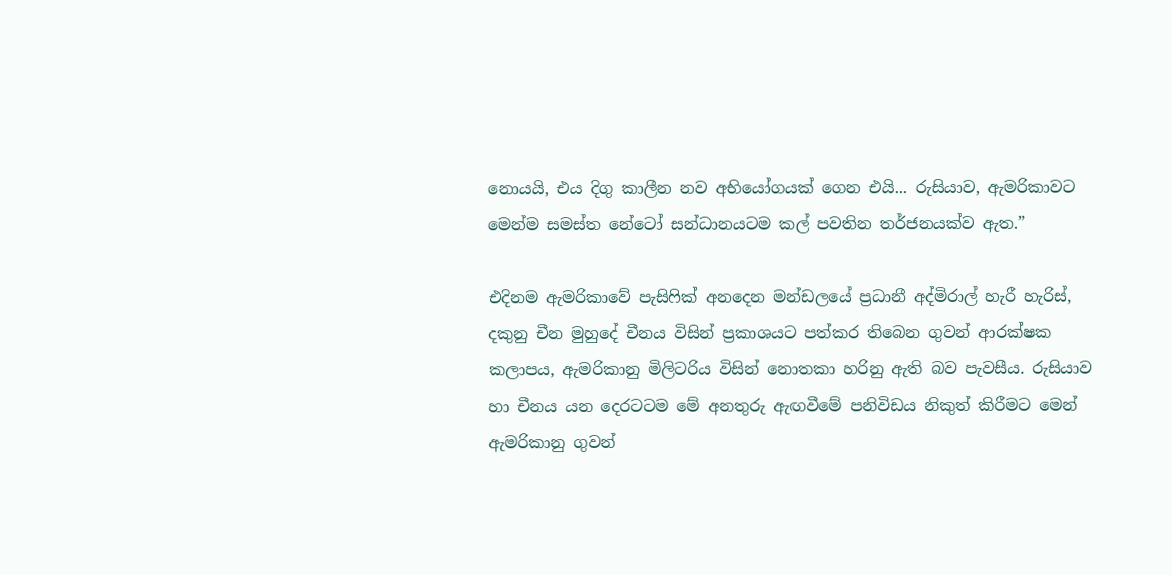නොයයි, එය දිගු කාලීන නව අභියෝගයක් ගෙන එයි... රුසියාව, ඇමරිකාවට මෙන්ම සමස්ත නේටෝ සන්ධානයටම කල් පවතින තර්ජනයක්ව ඇත.”

එදිනම ඇමරිකාවේ පැසිෆික් අනදෙන මන්ඩලයේ ප්‍රධානී අද්මිරාල් හැරී හැරිස්, දකුනු චීන මුහුදේ චීනය විසින් ප්‍රකාශයට පත්කර තිබෙන ගුවන් ආරක්ෂක කලාපය, ඇමරිකානු මිලිටරිය විසින් නොතකා හරිනු ඇති බව පැවසීය. රුසියාව හා චීනය යන දෙරටටම මේ අනතුරු ඇඟවීමේ පනිවිඩය නිකුත් කිරීමට මෙන් ඇමරිකානු ගුවන්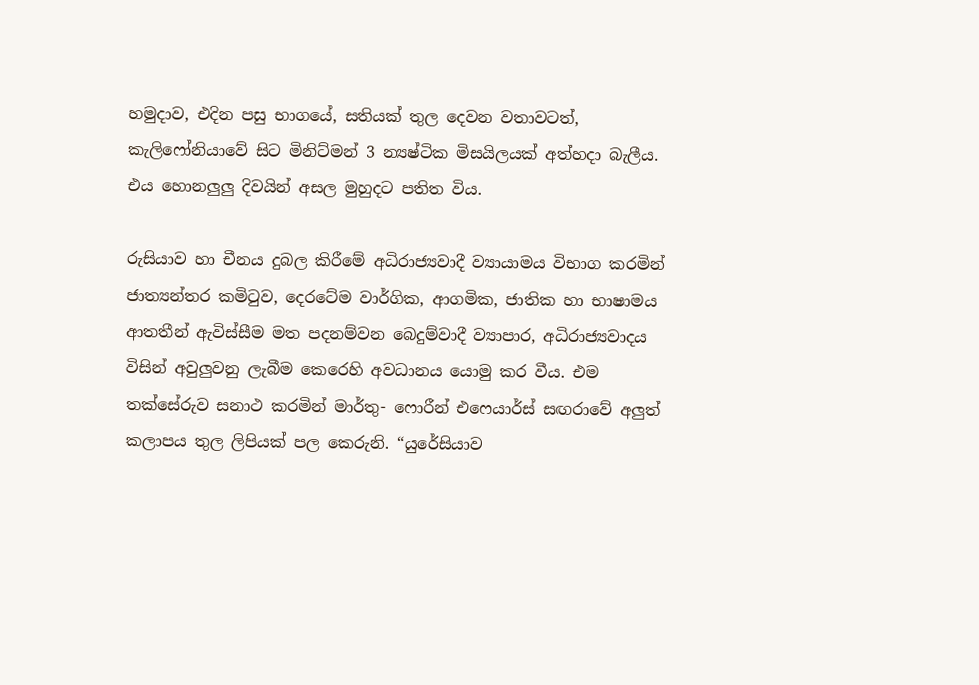හමුදාව, එදින පසු භාගයේ, සතියක් තුල දෙවන වතාවටත්, කැලිෆෝනියාවේ සිට මිනිට්මන් 3 න්‍යෂ්ටික මිසයිලයක් අත්හදා බැලීය. එය හොනලුලු දිවයින් අසල මුහුදට පතිත විය.

රුසියාව හා චීනය දුබල කිරීමේ අධිරාජ්‍යවාදී ව්‍යායාමය විභාග කරමින් ජාත්‍යන්තර කමිටුව, දෙරටේම වාර්ගික, ආගමික, ජාතික හා භාෂාමය ආතතීන් ඇවිස්සීම මත පදනම්වන බෙදුම්වාදී ව්‍යාපාර, අධිරාජ්‍යවාදය විසින් අවුලුවනු ලැබීම කෙරෙහි අවධානය යොමු කර වීය. එම තක්සේරුව සනාථ කරමින් මාර්තු- ෆොරීන් එෆෙයාර්ස් සඟරාවේ අලුත් කලාපය තුල ලිපියක් පල කෙරුනි. “යුරේසියාව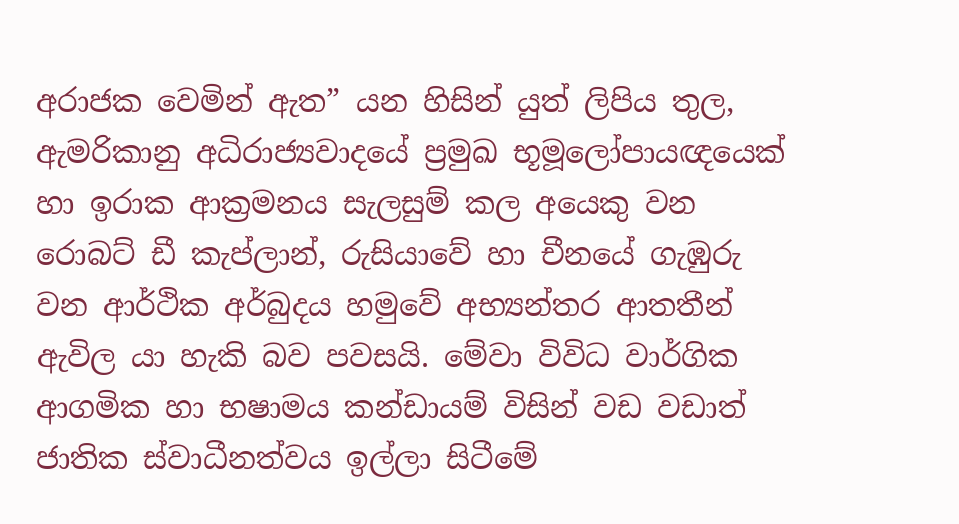අරාජක වෙමින් ඇත” යන හිසින් යුත් ලිපිය තුල, ඇමරිකානු අධිරාජ්‍යවාදයේ ප්‍රමුඛ භූමූලෝපායඥයෙක් හා ඉරාක ආක්‍රමනය සැලසුම් කල අයෙකු වන රොබට් ඩී කැප්ලාන්, රුසියාවේ හා චීනයේ ගැඹුරු වන ආර්ථික අර්බුදය හමුවේ අභ්‍යන්තර ආතතීන් ඇවිල යා හැකි බව පවසයි. මේවා විවිධ වාර්ගික ආගමික හා භෂාමය කන්ඩායම් විසින් වඩ වඩාත් ජාතික ස්වාධීනත්වය ඉල්ලා සිටීමේ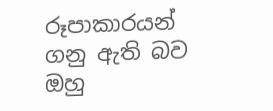රූපාකාරයන් ගනු ඇති බව ඔහු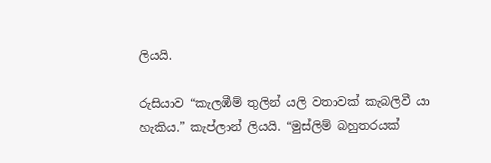ලියයි.

රුසියාව “කැලඹීම් තුලින් යලි වතාවක් කැබලිවී යා හැකිය.” කැප්ලාන් ලියයි. “මුස්ලිම් බහුතරයක්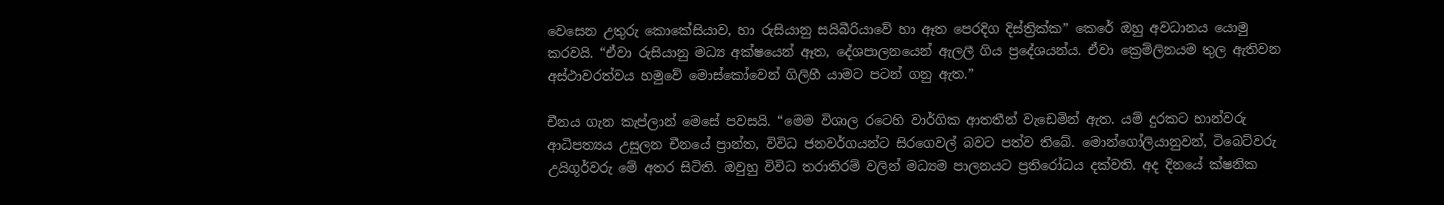වෙසෙන උතුරු කොකේසියාව, හා රුසියානු සයිබීරියාවේ හා ඈත පෙරදිග දිස්ත්‍රික්ක” කෙරේ ඔහු අවධානය යොමු කරවයි. “ඒවා රුසියානු මධ්‍ය අක්ෂයෙන් ඈත, දේශපාලනයෙන් ඇලලී ගිය ප්‍රදේශයන්ය. ඒවා ක්‍රෙම්ලිනයම තුල ඇතිවන අස්ථාවරත්වය හමුවේ මොස්කෝවෙන් ගිලිහී යාමට පටන් ගනු ඇත.”

චීනය ගැන කැප්ලාන් මෙසේ පවසයි. “මෙම විශාල රටෙහි වාර්ගික ආතතීන් වැඩෙමින් ඇත. යම් දුරකට හාන්වරු ආධිපත්‍යය උසුලන චීනයේ ප්‍රාන්ත, විවිධ ජනවර්ගයන්ට සිරගෙවල් බවට පත්ව තිබේ. මොන්ගෝලියානුවන්, ටිබෙට්වරු උයිගූර්වරු මේ අතර සිටිති. ඔවුහු විවිධ තරාතිරම් වලින් මධ්‍යම පාලනයට ප්‍රතිරෝධය දක්වති. අද දිනයේ ක්ෂනික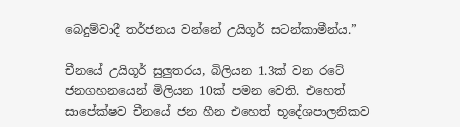බෙදුම්වාදී තර්ජනය වන්නේ උයිගූර් සටන්කාමීන්ය.”

චීනයේ උයිගූර් සුලුතරය, බිලියන 1.3ක් වන රටේ ජනගහනයෙන් මිලියන 10ක් පමන වෙති. එහෙත් සාපේක්ෂව චීනයේ ජන හීන එහෙත් භූදේශපාලනිකව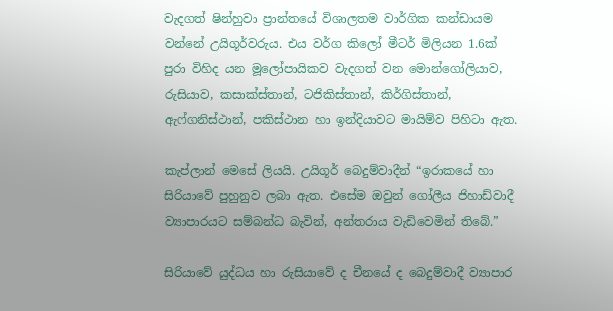වැදගත් ෂින්හුවා ප්‍රාන්තයේ විශාලතම වාර්ගික කන්ඩායම වන්නේ උයිගූර්වරුය. එය වර්ග කිලෝ මීටර් මිලියන 1.6ක් පුරා විහිද යන මූලෝපායිකව වැදගත් වන මොන්ගෝලියාව, රුසියාව, කසාක්ස්තාන්, ටජිකිස්තාන්, කිර්ගිස්තාන්, ඇෆ්ගනිස්ථාන්, පකිස්ථාන හා ඉන්දියාවට මායිම්ව පිහිටා ඇත.

කැප්ලාන් මෙසේ ලියයි. උයිගූර් බෙදුම්වාදීන් “ඉරාකයේ හා සිරියාවේ පුහුනුව ලබා ඇත. එසේම ඔවුන් ගෝලීය ජිහාඩ්වාදී ව්‍යාපාරයට සම්බන්ධ බැවින්, අන්තරාය වැඩිවෙමින් තිබේ.”

සිරියාවේ යුද්ධය හා රුසියාවේ ද චීනයේ ද බෙදුම්වාදී ව්‍යාපාර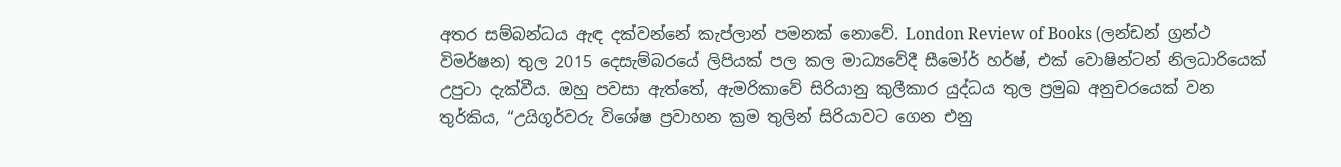අතර සම්බන්ධය ඇඳ දක්වන්නේ කැප්ලාන් පමනක් නොවේ. London Review of Books (ලන්ඩන් ග්‍රන්ථ විමර්ෂන) තුල 2015 දෙසැම්බරයේ ලිපියක් පල කල මාධ්‍යවේදී සීමෝර් හර්ෂ්, එක් වොෂින්ටන් නිලධාරියෙක් උපුටා දැක්වීය. ඔහු පවසා ඇත්තේ, ඇමරිකාවේ සිරියානු කුලීකාර යුද්ධය තුල ප්‍රමුඛ අනුචරයෙක් වන තුර්කිය, “උයිගූර්වරු විශේෂ ප්‍රවාහන ක්‍රම තුලින් සිරියාවට ගෙන එනු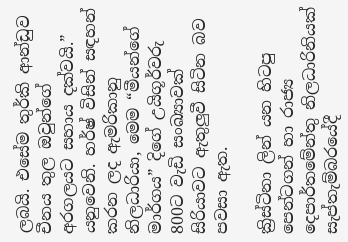ලබයි. එසේම තුර්කි ආන්ඩුව චීනය තුල ඔවුන්ගේ අරගලයට සහාය දක්වයි.” යනුවෙනි. හර්ෂ් විසින් සඳහන් කරන ලද ඇමරිකානු නිලධාරියා, මෙම “මීයන්ගේ මාර්ගය” දිගේ උයිගූර්වරු 800ට වැඩි සංඛ්‍යාවක් සිරියාවට ඇතුලුවී සිටින බව පවසා ඇත.

ක්‍රිස්ටිනා ලින් යන හිටපු පෙන්ටගන් හා රාජ්‍ය දෙපාර්තමේන්තු නිලධාරිනියක් සැප්තැම්බරයේදී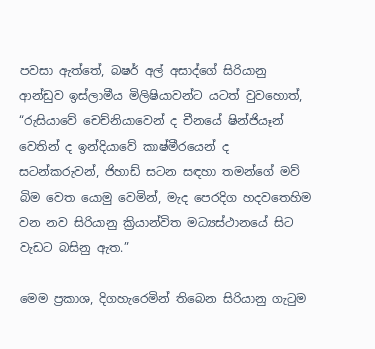පවසා ඇත්තේ, බෂර් අල් අසාද්ගේ සිරියානු ආන්ඩුව ඉස්ලාමීය මිලිෂියාවන්ට යටත් වුවහොත්, “රුසියාවේ චෙච්නියාවෙන් ද චීනයේ ෂින්ජියෑන් වෙතින් ද ඉන්දියාවේ කාෂ්මීරයෙන් ද සටන්කරුවන්, ජිහාඩ් සටන සඳහා තමන්ගේ මව් බිම වෙත යොමු වෙමින්, මැද පෙරදිග හදවතෙහිම වන නව සිරියානු ක්‍රියාන්විත මධ්‍යස්ථානයේ සිට වැඩට බසිනු ඇත.”

මෙම ප්‍රකාශ, දිගහැරෙමින් තිබෙන සිරියානු ගැටුම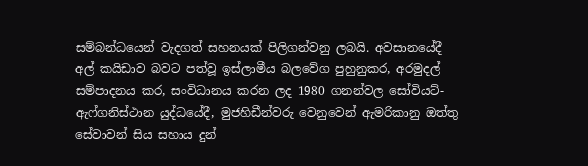සම්බන්ධයෙන් වැදගත් සහනයක් පිලිගන්වනු ලබයි. අවසානයේදී අල් කයිඩාව බවට පත්වූ ඉස්ලාමීය බලවේග පුහුනුකර, අරමුදල් සම්පාදනය කර, සංවිධානය කරන ලද 1980 ගනන්වල සෝවියට්-ඇෆ්ගනිස්ථාන යුද්ධයේදී, මුජහිඩීන්වරු වෙනුවෙන් ඇමරිකානු ඔත්තු සේවාවන් සිය සහාය දුන්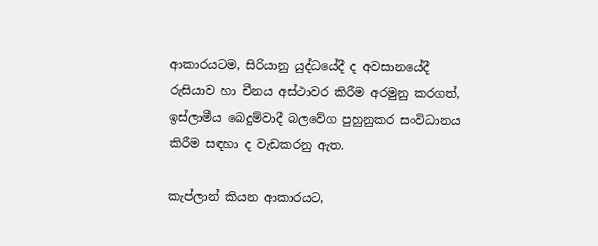ආකාරයටම, සිරියානු යුද්ධයේදී ද අවසානයේදී රුසියාව හා චීනය අස්ථාවර කිරීම අරමුනු කරගත්, ඉස්ලාමීය බෙදුම්වාදී බලවේග පුහුනුකර සංවිධානය කිරීම සඳහා ද වැඩකරනු ඇත.

කැප්ලාන් කියන ආකාරයට,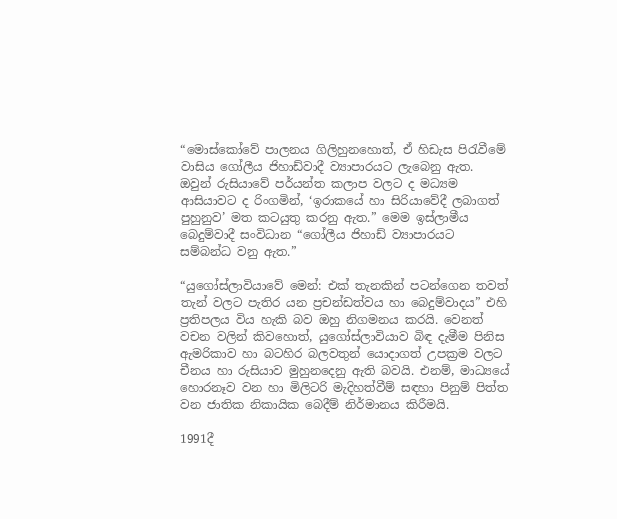“මොස්කෝවේ පාලනය ගිලිහුනහොත්, ඒ හිඩැස පිරැවීමේ වාසිය ගෝලීය ජිහාඩ්වාදී ව්‍යාපාරයට ලැබෙනු ඇත. ඔවුන් රුසියාවේ පර්යන්ත කලාප වලට ද මධ්‍යම ආසියාවට ද රිංගමින්, ‘ඉරාකයේ හා සිරියාවේදී ලබාගත් පුහුනුව’ මත කටයුතු කරනු ඇත.” මෙම ඉස්ලාමීය බෙදුම්වාදී සංවිධාන “ගෝලීය ජිහාඩ් ව්‍යාපාරයට සම්බන්ධ වනු ඇත.”

“යුගෝස්ලාවියාවේ මෙන්: එක් තැනකින් පටන්ගෙන තවත් තැන් වලට පැතිර යන ප්‍රචන්ඩත්වය හා බෙදුම්වාදය” එහි ප්‍රතිපලය විය හැකි බව ඔහු නිගමනය කරයි. වෙනත් වචන වලින් කිවහොත්, යුගෝස්ලාවියාව බිඳ දැමීම පිනිස ඇමරිකාව හා බටහිර බලවතුන් යොදාගත් උපක්‍රම වලට චීනය හා රුසියාව මුහුනදෙනු ඇති බවයි. එනම්, මාධ්‍යයේ හොරනෑව වන හා මිලිටරි මැදිහත්වීම් සඳහා පිනුම් පිත්ත වන ජාතික නිකායික බෙදීම් නිර්මානය කිරීමයි.

1991දී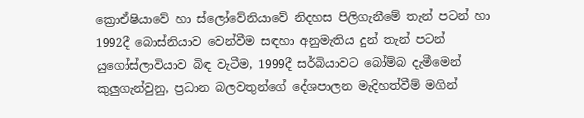ක්‍රොඒෂියාවේ හා ස්ලෝවේනියාවේ නිදහස පිලිගැනීමේ තැන් පටන් හා 1992දී බොස්නියාව වෙන්වීම සඳහා අනුමැතිය දුන් තැන් පටන් යුගෝස්ලාවියාව බිඳ වැටීම, 1999දී සර්බියාවට බෝම්බ දැමීමෙන් කුලුගැන්වුනු, ප්‍රධාන බලවතුන්ගේ දේශපාලන මැදිහත්වීම් මගින්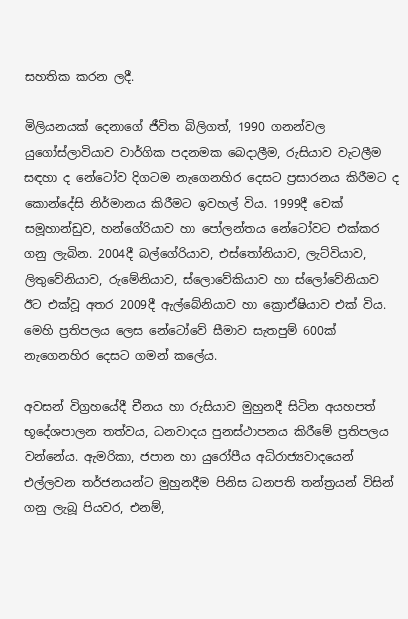සහතික කරන ලදී.

මිලියනයක් දෙනාගේ ජීවිත බිලිගත්, 1990 ගනන්වල යුගෝස්ලාවියාව වාර්ගික පදනමක බෙදාලීම, රුසියාව වැටලීම සඳහා ද නේටෝව දිගටම නැගෙනහිර දෙසට ප්‍රසාරනය කිරීමට ද කොන්දේසි නිර්මානය කිරීමට ඉවහල් විය. 1999දී චෙක් සමූහාන්ඩුව, හන්ගේරියාව හා පෝලන්තය නේටෝවට එක්කර ගනු ලැබින. 2004දී බල්ගේරියාව, එස්තෝනියාව, ලැට්වියාව, ලිතුවේනියාව, රුමේනියාව, ස්ලොවේකියාව හා ස්ලෝවේනියාව ඊට එක්වූ අතර 2009දී ඇල්බේනියාව හා ක්‍රොඒෂියාව එක් විය. මෙහි ප්‍රතිපලය ලෙස නේටෝවේ සීමාව සැතපුම් 600ක් නැගෙනහිර දෙසට ගමන් කලේය.

අවසන් විග්‍රහයේදී චීනය හා රුසියාව මුහුනදී සිටින අයහපත් භූදේශපාලන තත්වය, ධනවාදය පුනස්ථාපනය කිරීමේ ප්‍රතිපලය වන්නේය. ඇමරිකා, ජපාන හා යුරෝපීය අධිරාජ්‍යවාදයෙන් එල්ලවන තර්ජනයන්ට මුහුනදීම පිනිස ධනපති තන්ත්‍රයන් විසින් ගනු ලැබූ පියවර, එනම්,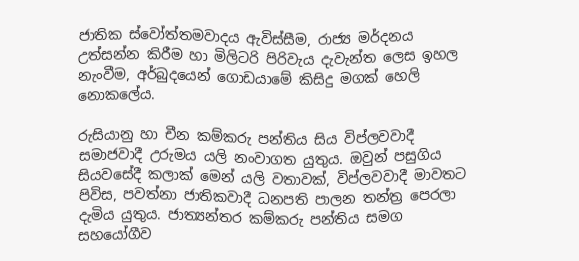ජාතික ස්වෝත්තමවාදය ඇවිස්සීම, රාජ්‍ය මර්දනය උත්සන්න කිරීම හා මිලිටරි පිරිවැය දැවැන්ත ලෙස ඉහල නැංවීම, අර්බුදයෙන් ගොඩයාමේ කිසිදු මගක් හෙලි නොකලේය.

රුසියානු හා චීන කම්කරු පන්තිය සිය විප්ලවවාදී සමාජවාදී උරුමය යලි නංවාගත යුතුය. ඔවුන් පසුගිය සියවසේදී කලාක් මෙන් යලි වතාවක්, විප්ලවවාදී මාවතට පිවිස, පවත්නා ජාතිකවාදී ධනපති පාලන තන්ත්‍ර පෙරලා දැමිය යුතුය. ජාත්‍යන්තර කම්කරු පන්තිය සමග සහයෝගීව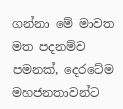ගන්නා මේ මාවත මත පදනම්ව පමනක්, දෙරටේම මහජනතාවන්ට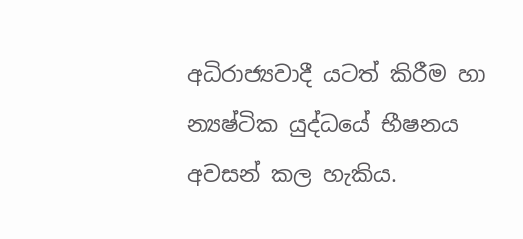අධිරාජ්‍යවාදී යටත් කිරීම හා න්‍යෂ්ටික යුද්ධයේ භීෂනය අවසන් කල හැකිය.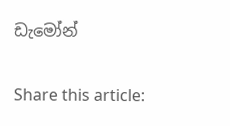ඩැමෝන්

Share this article: